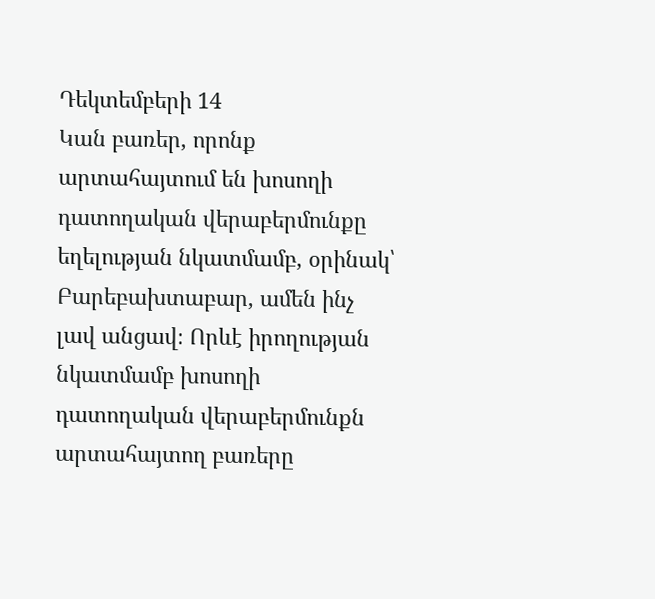Դեկտեմբերի 14
Կան բառեր, որոնք արտահայտում են խոսողի դատողական վերաբերմունքը եղելության նկատմամբ, օրինակ՝ Բարեբախտաբար, ամեն ինչ լավ անցավ։ Որևէ իրողության նկատմամբ խոսողի դատողական վերաբերմունքն արտահայտող բառերը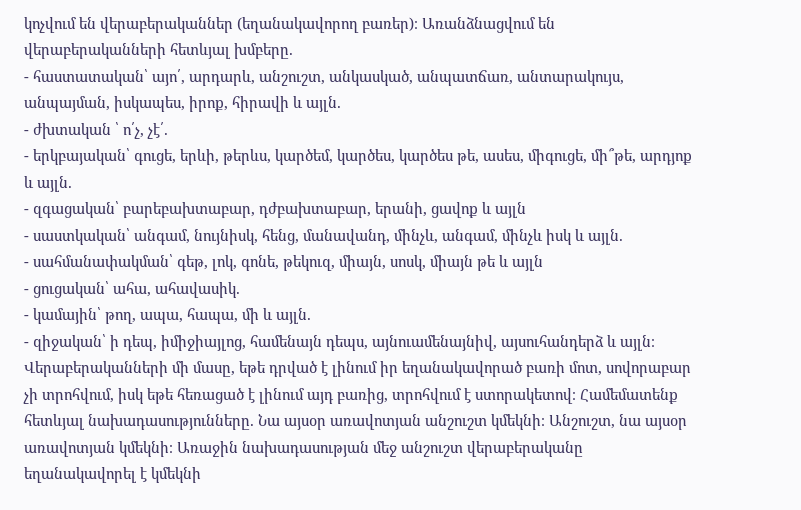կոչվում են վերաբերականներ (եղանակավորող բառեր)։ Առանձնացվում են վերաբերականների հետևյալ խմբերը.
- հաստատական՝ այո՛, արդարև, անշուշտ, անկասկած, անպատճառ, անտարակույս, անպայման, իսկապես, իրոք, հիրավի և այլն.
- ժխտական ՝ ո՛չ, չէ՛.
- երկբայական՝ գուցե, երևի, թերևս, կարծեմ, կարծես, կարծես թե, ասես, միգուցե, մի՞թե, արդյոք և այլն.
- զգացական՝ բարեբախտաբար, դժբախտաբար, երանի, ցավոք և այլն
- սաստկական՝ անգամ, նույնիսկ, հենց, մանավանդ, մինչև, անգամ, մինչև իսկ և այլն.
- սահմանափակման՝ գեթ, լոկ, գոնե, թեկուզ, միայն, սոսկ, միայն թե և այլն
- ցուցական՝ ահա, ահավասիկ.
- կամային՝ թող, ապա, հապա, մի և այլն.
- զիջական՝ ի դեպ, իմիջիայլոց, համենայն դեպս, այնուամենայնիվ, այսուհանդերձ և այլն։
Վերաբերականների մի մասը, եթե դրված է լինում իր եղանակավորած բառի մոտ, սովորաբար չի տրոհվում, իսկ եթե հեռացած է լինում այդ բառից, տրոհվում է ստորակետով։ Համեմատենք հետևյալ նախադասությունները. Նա այսօր առավոտյան անշուշտ կմեկնի։ Անշուշտ, նա այսօր առավոտյան կմեկնի։ Առաջին նախադասության մեջ անշուշտ վերաբերականը եղանակավորել է կմեկնի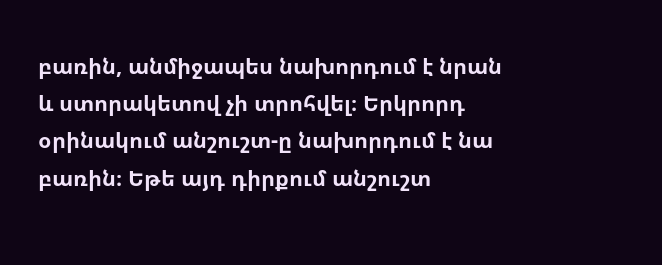բառին, անմիջապես նախորդում է նրան և ստորակետով չի տրոհվել։ Երկրորդ օրինակում անշուշտ-ը նախորդում է նա բառին։ Եթե այդ դիրքում անշուշտ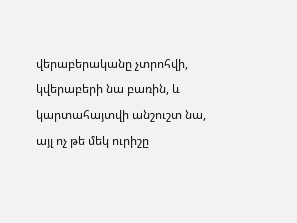վերաբերականը չտրոհվի, կվերաբերի նա բառին, և կարտահայտվի անշուշտ նա, այլ ոչ թե մեկ ուրիշը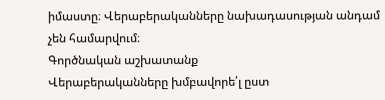իմաստը։ Վերաբերականները նախադասության անդամ չեն համարվում։
Գործնական աշխատանք
Վերաբերականները խմբավորե՛լ ըստ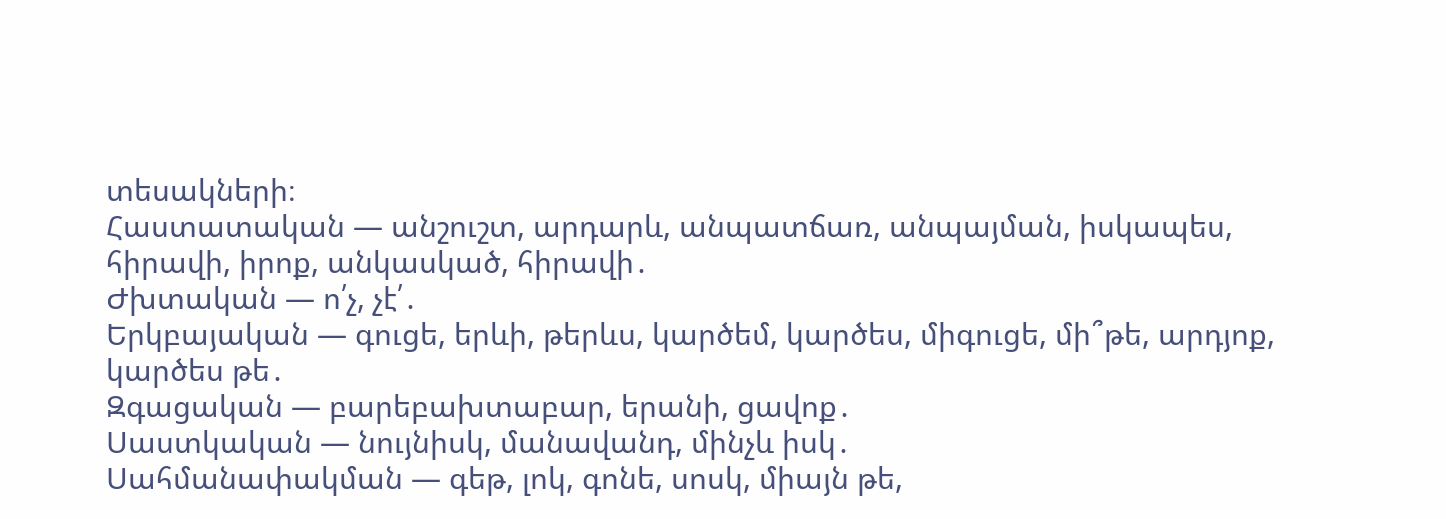տեսակների։
Հաստատական — անշուշտ, արդարև, անպատճառ, անպայման, իսկապես, հիրավի, իրոք, անկասկած, հիրավի․
Ժխտական — ո՛չ, չէ՛․
Երկբայական — գուցե, երևի, թերևս, կարծեմ, կարծես, միգուցե, մի՞թե, արդյոք, կարծես թե․
Զգացական — բարեբախտաբար, երանի, ցավոք․
Սաստկական — նույնիսկ, մանավանդ, մինչև իսկ․
Սահմանափակման — գեթ, լոկ, գոնե, սոսկ, միայն թե,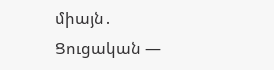միայն․
Ցուցական —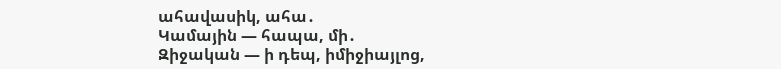ահավասիկ, ահա․
Կամային — հապա, մի․
Զիջական — ի դեպ, իմիջիայլոց,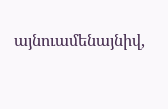այնուամենայնիվ,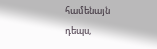համենայն դեպս,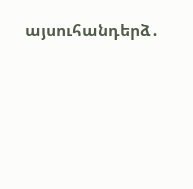այսուհանդերձ․